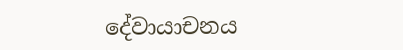දේවායාචනය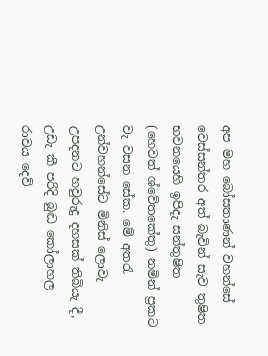අප මහ බෝසතාණන් වහන්සේ වෙස්සන්තර අත් බැවින් සැව තුෂිත භවනයෙහි ඉපිදැ සන්තුෂිත (හෙවත් ශ්වේතකේතු) නමින් ප්‍රකට වැ වසන සේක. මේ අතරැ උන්වහන්සේට මිනිස් ලොවැ උපදනට හවුරුදු දහසක් තිබියැ දී, උඩැ කී පරිදි බුද්‍ධ කෝලාහල රාවය දෙව්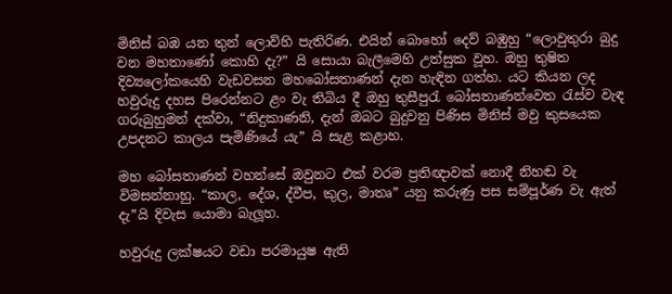මිනිස් බඹ යන තුන් ලොව්හි පැතිරිණ. එයින් බොහෝ දෙව් බඹුහු “ලොවුතුරා බුදු වන මහතාණෝ කොහි දැ?” යි සොයා බැලීමෙහි උත්සුක වූහ. ඔහු තුෂිත දිව්‍යලෝකයෙහි වැඩවසන මහබෝසතාණන් දැන හැඳින ගත්හ. යට කියන ලද හවුරුදු දහස පිරෙන්නට ළං වැ තිබිය දී ඔහු තුසීපුරැ බෝසතාණන්වෙත රැස්ව වැඳ ගරුබුහුමන් දක්වා, “නිදුකාණනි, දැන් ඔබට බුදුවනු පිණිස මිනිස් මවු කුසයෙක උපදනට කාලය පැමිණියේ යැ” යි සැළ කළාහ.

මහ බෝසතාණන් වහන්සේ ඔවුනට එක් වරම ප්‍රතිඥාවක් නොදී නිහඬ වැ විමසන්නාහු. “කාල, දේශ, ද්වීප, කුල, මාතෘ” යනු කරුණු පස සම්පූර්ණ වැ ඇත් දැ”යි දිවැස යොමා බැලූහ.

හවුරුදු ලක්ෂයට වඩා පරමායුෂ ඇති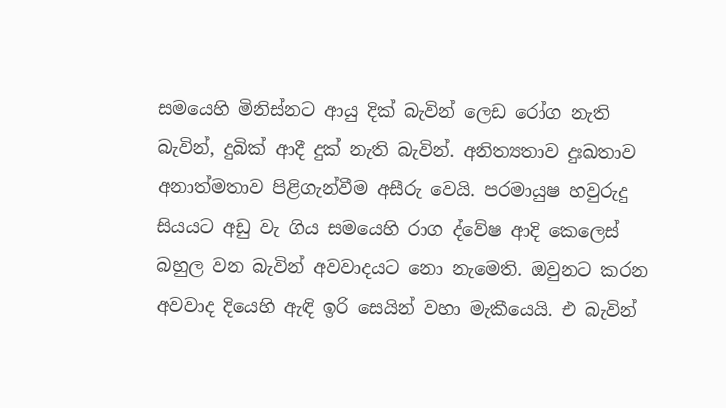සමයෙහි මිනිස්නට ආයු දික් බැවින් ලෙඩ රෝග නැති බැවින්, දුබික් ආදී දුක් නැති බැවින්. අනිත්‍යතාව දුඃඛතාව අනාත්මතාව පිළිගැන්වීම අසීරු වෙයි. පරමායුෂ හවුරුදු සියයට අඩු වැ ගිය සමයෙහි රාග ද්වේෂ ආදි කෙලෙස් බහුල වන බැවින් අවවාදයට නො නැමෙති. ඔවුනට කරන අවවාද දියෙහි ඇඳි ඉරි සෙයින් වහා මැකීයෙයි. එ බැවින්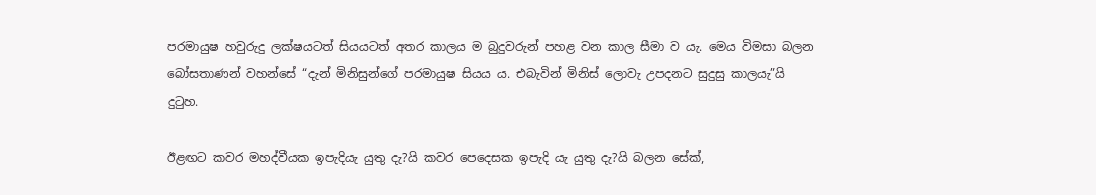පරමායුෂ හවුරුදු ලක්ෂයටත් සියයටත් අතර කාලය ම බුදුවරුන් පහළ වන කාල සීමා ව යැ. මෙය විමසා බලන බෝසතාණන් වහන්සේ “දැන් මිනිසුන්ගේ පරමායුෂ සියය ය. එබැවින් මිනිස් ලොවැ උපදනට සුදුසු කාලයැ”යි දුටුහ.

ඊළඟට කවර මහද්වීයක ඉපැදියැ යුතු දැ?යි කවර පෙදෙසක ඉපැදි යැ යුතු දැ?යි බලන සේක්,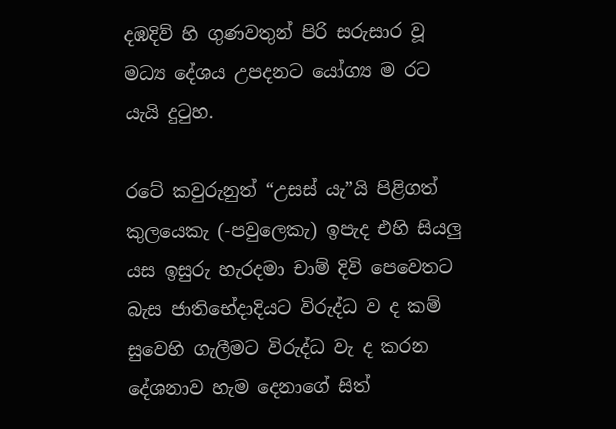දඹදිව් හි ගුණවතුන් පිරි සරුසාර වූ මධ්‍ය දේශය උපදනට යෝග්‍ය ම රට යැයි දුටුහ.

රටේ කවුරුනුත් “උසස් යැ”යි පිළිගත් කුලයෙකැ (-පවුලෙකැ) ඉපැද එහි සියලු යස ඉසුරු හැරදමා චාම් දිවි පෙවෙතට බැස ජාතිභේදාදියට විරුද්ධ ව ද කම් සුවෙහි ගැලීමට විරුද්ධ වැ ද කරන දේශනාව හැම දෙනාගේ සිත්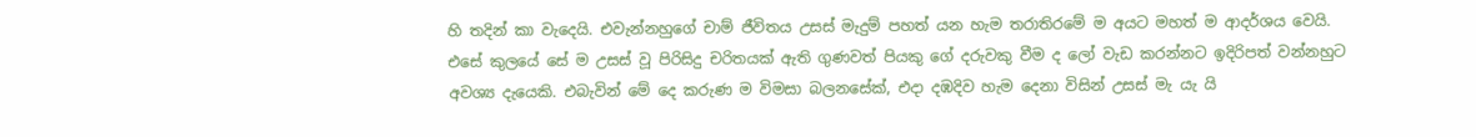හි තදින් කා වැදෙයි. එවැන්නහුගේ චාම් ජීවිතය උසස් මැදුම් පහත් යන හැම තරාතිරමේ ම අයට මහත් ම ආදර්ශය වෙයි. එසේ කුලයේ සේ ම උසස් වූ පිරිසිදු චරිතයක් ඇති ගුණවත් පියකු ගේ දරුවකු වීම ද ලෝ වැඩ කරන්නට ඉදිරිපත් වන්නහුට අවශ්‍ය දැයෙකි. එබැවින් මේ දෙ කරුණ ම විමසා බලනසේක්, එදා දඹදිව හැම දෙනා විසින් උසස් මැ යැ යි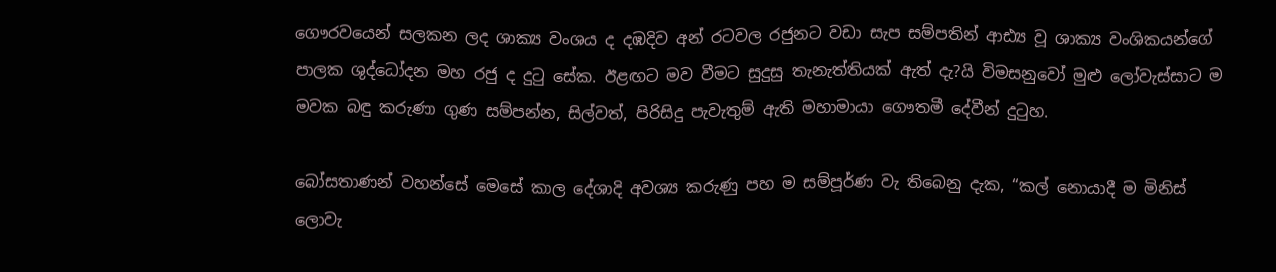ගෞරවයෙන් සලකන ලද ශාක්‍ය වංශය ද දඹදිව අන් රටවල රජුනට වඩා සැප සම්පතින් ආඪ්‍ය වූ ශාක්‍ය වංශිකයන්ගේ පාලක ශුද්ධෝදන මහ රජු ද දුටු සේක. ඊළඟට මව වීමට සුදුසු තැනැත්තියක් ඇත් දැ?යි විමසනුවෝ මුළු ලෝවැස්සාට ම මවක බඳු කරුණා ගුණ සම්පන්න, සිල්වත්, පිරිසිදු පැවැතුම් ඇති මහාමායා ගෞතමී දේවීන් දුටුහ.

බෝසතාණන් වහන්සේ මෙසේ කාල දේශාදි අවශ්‍ය කරුණු පහ ම සම්පූර්ණ වැ තිබෙනු දැක, “කල් නොයාදී ම මිනිස් ලොවැ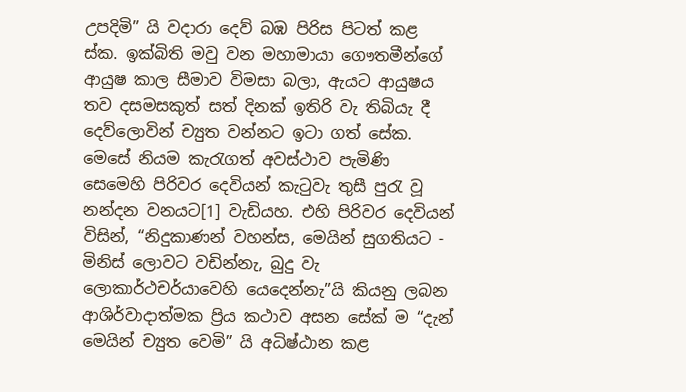උපදිමි” යි වදාරා දෙව් බඹ පිරිස පිටත් කළ ස්ක. ඉක්බිති මවු වන මහාමායා ගෞතමීන්ගේ ආයුෂ කාල සීමාව විමසා බලා, ඇයට ආයුෂය තව දසමසකුත් සත් දිනක් ඉතිරි වැ තිබියැ දී දෙව්ලොවින් ච්‍යුත වන්නට ඉටා ගත් සේක. මෙසේ නියම කැරැගත් අවස්ථාව පැමිණි සෙමෙහි පිරිවර දෙවියන් කැටුවැ තුසී පුරැ වූ නන්දන වනයට[1] වැඩියහ. එහි පිරිවර දෙවියන් විසින්, “නිදුකාණන් වහන්ස, මෙයින් සුගතියට - මිනිස් ලොවට වඩින්නැ, බුදු වැ ලොකාර්ථචර්යාවෙහි යෙදෙන්නැ”යි කියනු ලබන ආශිර්වාදාත්මක ප්‍රිය කථාව අසන සේක් ම “දැන් මෙයින් ච්‍යුත වෙමි” යි අධිෂ්ඨාන කළ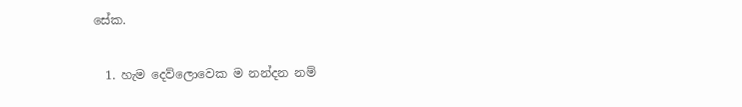සේක.

  1. හැම දෙව්ලොවෙක ම නන්දන නම්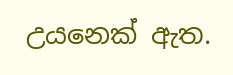උයනෙක් ඇත.